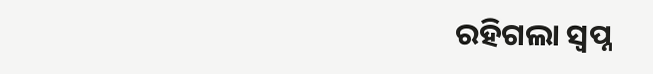ରହିଗଲା ସ୍ବପ୍ନ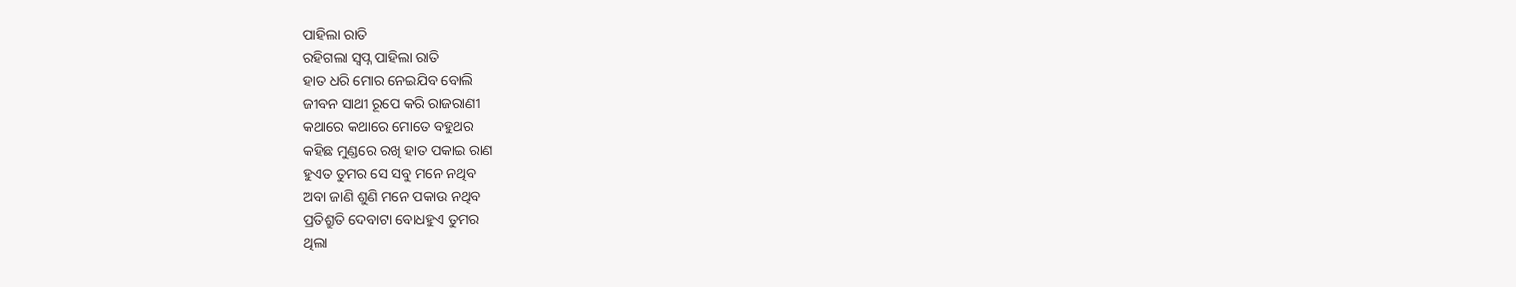ପାହିଲା ରାତି
ରହିଗଲା ସ୍ବପ୍ନ ପାହିଲା ରାତି
ହାତ ଧରି ମୋର ନେଇଯିବ ବୋଲି
ଜୀବନ ସାଥୀ ରୂପେ କରି ରାଜରାଣୀ
କଥାରେ କଥାରେ ମୋତେ ବହୁଥର
କହିଛ ମୁଣ୍ଡରେ ରଖି ହାତ ପକାଇ ରାଣ
ହୁଏତ ତୁମର ସେ ସବୁ ମନେ ନଥିବ
ଅବା ଜାଣି ଶୁଣି ମନେ ପକାଉ ନଥିବ
ପ୍ରତିଶ୍ରୁତି ଦେବାଟା ବୋଧହୁଏ ତୁମର
ଥିଲା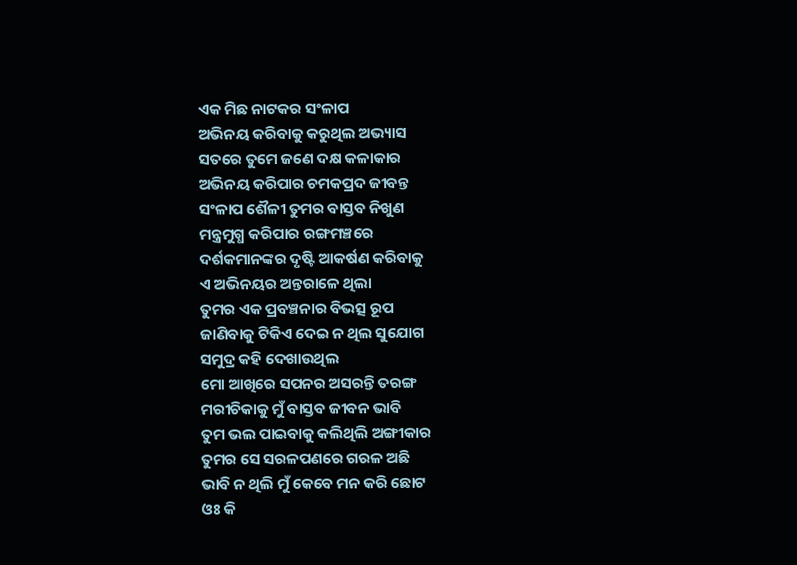ଏକ ମିଛ ନାଟକର ସଂଳାପ
ଅଭିନୟ କରିବାକୁ କରୁଥିଲ ଅଭ୍ୟାସ
ସତରେ ତୁମେ ଜଣେ ଦକ୍ଷ କଳାକାର
ଅଭିନୟ କରିପାର ଚମକପ୍ରଦ ଜୀବନ୍ତ
ସଂଳାପ ଶୈଳୀ ତୁମର ବାସ୍ତବ ନିଖୁଣ
ମନ୍ତ୍ରମୁଗ୍ଧ କରିପାର ରଙ୍ଗମଞ୍ଚରେ
ଦର୍ଶକମାନଙ୍କର ଦୃଷ୍ଟି ଆକର୍ଷଣ କରିବାକୁ
ଏ ଅଭିନୟର ଅନ୍ତରାଳେ ଥିଲା
ତୁମର ଏକ ପ୍ରବଞ୍ଚନାର ବିଭତ୍ସ ରୂପ
ଜାଣିବାକୁ ଟିକିଏ ଦେଇ ନ ଥିଲ ସୁଯୋଗ
ସମୁଦ୍ର କହି ଦେଖାଉଥିଲ
ମୋ ଆଖିରେ ସପନର ଅସରନ୍ତି ତରଙ୍ଗ
ମରୀଚିକାକୁ ମୁଁ ବାସ୍ତବ ଜୀବନ ଭାବି
ତୁମ ଭଲ ପାଇବାକୁ କଲିଥିଲି ଅଙ୍ଗୀକାର
ତୁମର ସେ ସରଳପଣରେ ଗରଳ ଅଛି
ଭାବି ନ ଥିଲି ମୁଁ କେବେ ମନ କରି ଛୋଟ
ଓଃ କି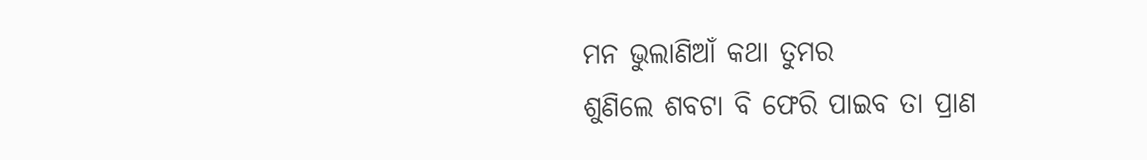ମନ ଭୁଲାଣିଆଁ କଥା ତୁମର
ଶୁଣିଲେ ଶବଟା ବି ଫେରି ପାଇବ ତା ପ୍ରାଣ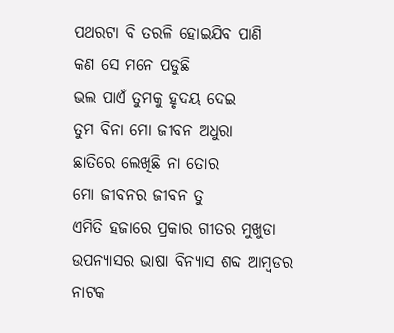ପଥରଟା ବି ତରଳି ହୋଇଯିବ ପାଣି
କଣ ସେ ମନେ ପଡୁଛି
ଭଲ ପାଏଁ ତୁମକୁ ହୃଦୟ ଦେଇ
ତୁମ ବିନା ମୋ ଜୀବନ ଅଧୁରା
ଛାତିରେ ଲେଖିଛି ନା ତୋର
ମୋ ଜୀବନର ଜୀବନ ତୁ
ଏମିତି ହଜାରେ ପ୍ରକାର ଗୀତର ମୁଖୁଡା
ଉପନ୍ୟାସର ଭାଷା ବିନ୍ୟାସ ଶବ୍ଦ ଆମ୍ବଡର
ନାଟକ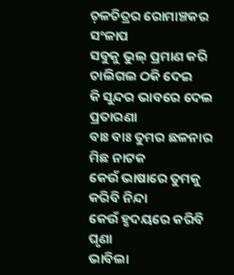ଚ଼ଳଚିତ୍ରର ରୋମାଞ୍ଚକର ସଂଳାପ
ସବୁକୁ ଭୁଲ୍ ପ୍ରମାଣ କରି ଚାଲିଗଲ ଠକି ଦେଇ
କି ସୁନ୍ଦର ଭାବରେ ଦେଲ ପ୍ରତାରଣା
ବାଃ ବାଃ ତୁମର ଛଳନାର ମିଛ ନାଟକ
କେଉଁ ଭାଷାରେ ତୁମକୁ କରିବି ନିନ୍ଦା
କେଉଁ ହୃଦୟରେ କରିବି ଘୃଣା
ଭାବିଲା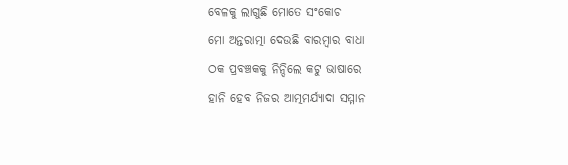ବେଳକୁ ଲାଗୁଛି ମୋତେ ସଂକୋଚ
ମୋ ଅନ୍ତରାତ୍ମା ଦେଉଛି ବାରମ୍ବାର ବାଧା
ଠକ ପ୍ରବଞ୍ଚକକୁ ନିନ୍ଦିଲେ କଟୁ ଭାଷାରେ
ହାନି ହେବ ନିଜର ଆତ୍ମମର୍ଯ୍ୟାଦା ସମ୍ମାନ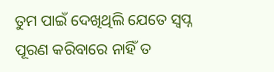ତୁମ ପାଇଁ ଦେଖିଥିଲି ଯେତେ ସ୍ବପ୍ନ
ପୂରଣ କରିବାରେ ନାହିଁ ତ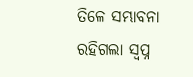ତିଳେ ସମ୍ଭାବନା
ରହିଗଲା ସ୍ବପ୍ନ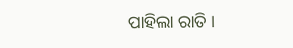ପାହିଲା ରାତି ।